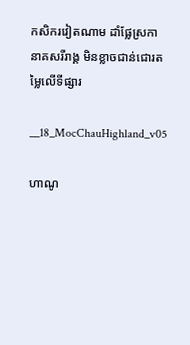កសិករវៀតណាម ដាំផ្លែស្រកានាគសរីរាង្គ មិនខ្លាចជាន់ជោរតម្លៃលើទីផ្សារ

__18_MocChauHighland_v05

ហាណូ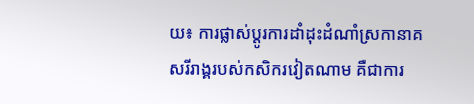យ៖ ការផ្លាស់ប្តូរការដាំដុះដំណាំស្រកានាគសរីរាង្គរបស់កសិករវៀតណាម គឺជាការ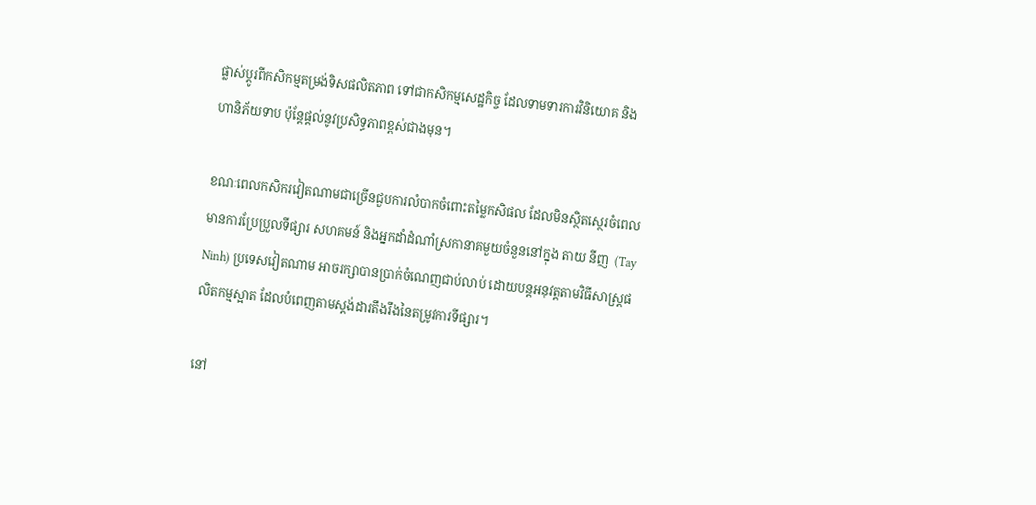ផ្លាស់ប្តូរពីកសិកម្មតម្រង់ទិសផលិតភាព ទៅជាកសិកម្មសេដ្ឋកិច្ច ដែលទាមទារការវិនិយោគ និងហានិភ័យទាប ប៉ុន្តែផ្តល់នូវប្រសិទ្ធភាពខ្ពស់ជាងមុន។

ខណៈពេលកសិករវៀតណាមជាច្រើនជួបការលំបាកចំពោះតម្លៃកសិផល ដែលមិនស្ថិតស្ថេរចំពេលមានការប្រែប្រួលទីផ្សារ សហគមន៍ និងអ្នកដាំដំណាំស្រកានាគមួយចំនួននៅក្នុង តាយ នីញ  (Tay Ninh) ប្រទេសវៀតណាម អាចរក្សាបានប្រាក់ចំណេញជាប់លាប់ ដោយបន្តអនុវត្តតាមវិធីសាស្រ្តផលិតកម្មស្អាត ដែលបំពេញតាមស្តង់ដារតឹងរឹងនៃតម្រូវការទីផ្សារ។

នៅ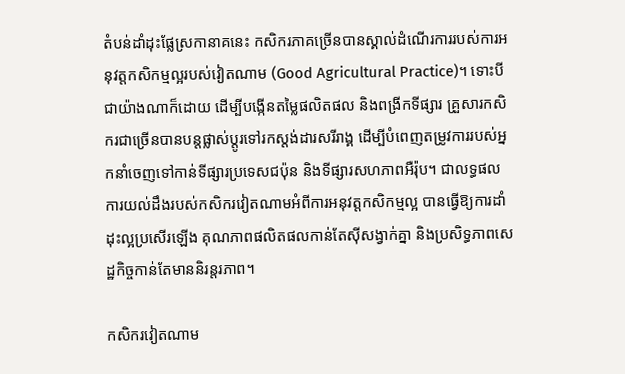តំបន់ដាំដុះផ្លែស្រកានាគនេះ កសិករភាគច្រើនបានស្គាល់ដំណើរការរបស់ការអនុវត្តកសិកម្មល្អរបស់វៀតណាម (Good Agricultural Practice)។ ទោះបីជាយ៉ាងណាក៏ដោយ ដើម្បីបង្កើនតម្លៃផលិតផល និងពង្រីកទីផ្សារ គ្រួសារកសិករជាច្រើនបានបន្តផ្លាស់ប្តូរទៅរកស្តង់ដារសរីរាង្គ ដើម្បីបំពេញតម្រូវការរបស់អ្នកនាំចេញទៅកាន់ទីផ្សារប្រទេសជប៉ុន និងទីផ្សារសហភាពអឺរ៉ុប។ ជាលទ្ធផល ការយល់ដឹងរបស់កសិករវៀតណាមអំពីការអនុវត្តកសិកម្មល្អ បានធ្វើឱ្យការដាំដុះល្អប្រសើរឡើង គុណភាពផលិតផលកាន់តែស៊ីសង្វាក់គ្នា និងប្រសិទ្ធភាពសេដ្ឋកិច្ចកាន់តែមាននិរន្តរភាព។

កសិករវៀតណាម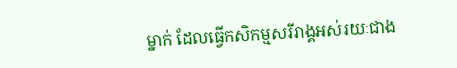ម្នាក់ ដែលធ្វើកសិកម្មសរីរាង្គអស់រយៈជាង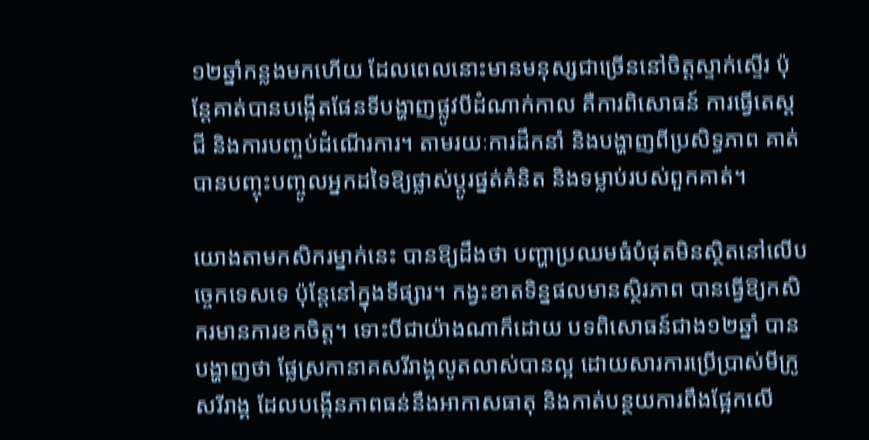១២ឆ្នាំកន្លងមកហើយ ដែលពេលនោះមានមនុស្សជាច្រើននៅចិត្តស្ទាក់ស្ទើរ ប៉ុន្តែគាត់បានបង្កើតផែនទីបង្ហាញផ្លូវបីដំណាក់កាល គឺការពិសោធន៍ ការធ្វើតេស្តជី និងការបញ្ចប់ដំណើរការ។ តាមរយៈការដឹកនាំ និងបង្ហាញពីប្រសិទ្ធភាព គាត់បានបញ្ចុះបញ្ចូលអ្នកដទៃឱ្យផ្លាស់ប្តូរផ្នត់គំនិត និងទម្លាប់របស់ពួកគាត់។

យោងតាមកសិករម្នាក់នេះ បានឱ្យដឹងថា បញ្ហាប្រឈមធំបំផុតមិនស្ថិតនៅលើបច្ចេកទេសទេ ប៉ុន្តែនៅក្នុងទីផ្សារ។ កង្វះខាតទិន្នផលមានស្ថិរភាព បានធ្វើឱ្យកសិករមានការខកចិត្ត។ ទោះបីជាយ៉ាងណាក៏ដោយ បទពិសោធន៍ជាង១២ឆ្នាំ បានបង្ហាញថា ផ្លែស្រកានាគសរីរាង្គលូតលាស់បានល្អ ដោយសារការប្រើប្រាស់មីក្រូសរីរាង្គ ដែលបង្កើនភាពធន់នឹងអាកាសធាតុ និងកាត់បន្ថយការពឹងផ្អែកលើ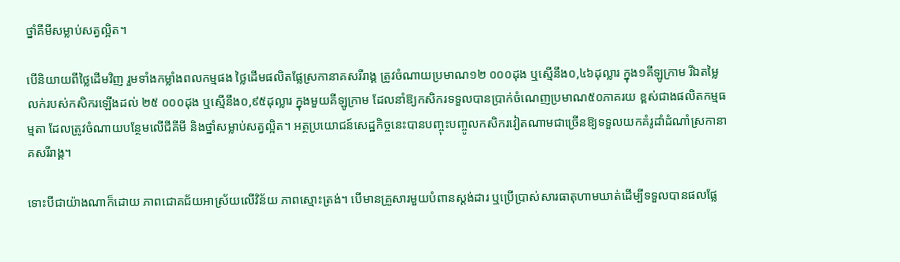ថ្នាំគីមីសម្លាប់សត្វល្អិត។

បើនិយាយពីថ្លៃដើមវិញ រួមទាំងកម្លាំងពលកម្មផង ថ្លៃដើមផលិតផ្លែស្រកានាគសរីរាង្គ ត្រូវចំណាយប្រមាណ១២ ០០០ដុង ឬស្មើនឹង០,៤៦ដុល្លារ ក្នុង១គីឡូក្រាម រីឯតម្លៃលក់របស់កសិករឡើងដល់ ២៥ ០០០ដុង ឬស្មើនឹង០,៩៥ដុល្លារ ក្នុងមួយគីឡូក្រាម ដែលនាំឱ្យកសិករទទួលបានប្រាក់ចំណេញប្រមាណ៥០ភាគរយ ខ្ពស់ជាងផលិតកម្មធម្មតា ដែលត្រូវចំណាយបន្ថែមលើជីគីមី និងថ្នាំសម្លាប់សត្វល្អិត។ អត្ថប្រយោជន៍សេដ្ឋកិច្ចនេះបានបញ្ចុះបញ្ចូលកសិករវៀតណាមជាច្រើនឱ្យទទួលយកគំរូដាំដំណាំស្រកានាគសរីរាង្គ។

ទោះបីជាយ៉ាងណាក៏ដោយ ភាពជោគជ័យអាស្រ័យលើវិន័យ ភាពស្មោះត្រង់។ បើមានគ្រួសារមួយបំពានស្តង់ដារ ឬប្រើប្រាស់សារធាតុហាមឃាត់ដើម្បីទទួលបានផលផ្លែ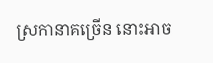ស្រកានាគច្រើន នោះអាច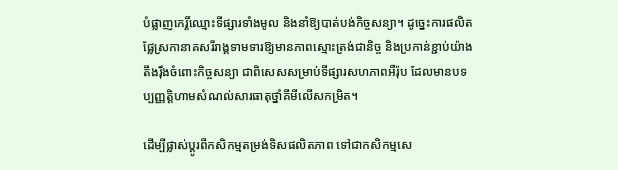បំផ្លាញកេរ្តិ៍ឈ្មោះទីផ្សារទាំងមូល និងនាំឱ្យបាត់បង់កិច្ចសន្យា។ ដូច្នេះការផលិតផ្លែស្រកានាគសរីរាង្គទាមទារឱ្យមានភាពស្មោះត្រង់ជានិច្ច និងប្រកាន់ខ្ជាប់យ៉ាងតឹងរ៉ឹងចំពោះកិច្ចសន្យា ជាពិសេសសម្រាប់ទីផ្សារសហភាពអឺរ៉ុប ដែលមានបទប្បញ្ញត្តិហាមសំណល់សារធាតុថ្នាំគីមីលើសកម្រិត។

ដើម្បីផ្លាស់ប្ដូរពីកសិកម្មតម្រង់ទិសផលិតភាព ទៅជាកសិកម្មសេ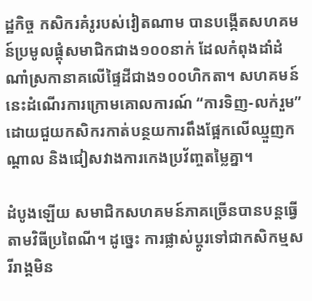ដ្ឋកិច្ច កសិករគំរូរបស់វៀតណាម បានបង្កើតសហគមន៍ប្រមូលផ្តុំសមាជិកជាង១០០នាក់ ដែលកំពុងដាំដំណាំស្រកានាគលើផ្ទៃដីជាង១០០ហិកតា។ សហគមន៍នេះដំណើរការក្រោមគោលការណ៍ “ការទិញ-លក់រួម” ដោយជួយកសិករកាត់បន្ថយការពឹងផ្អែកលើឈ្មួញកណ្តាល និងជៀសវាងការកេងប្រវ័ញ្ចតម្លៃគ្នា។

ដំបូងឡើយ សមាជិកសហគមន៍ភាគច្រើនបានបន្តធ្វើតាមវិធីប្រពៃណី។ ដូច្នេះ ការផ្លាស់ប្តូរទៅជាកសិកម្មសរីរាង្គមិន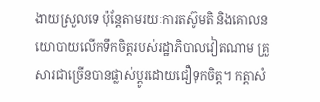ងាយស្រួលទេ ប៉ុន្តែតាមរយៈការតស៊ូមតិ និងគោលនយោបាយលើកទឹកចិត្តរបស់រដ្ឋាភិបាលវៀតណាម គ្រួសារជាច្រើនបានផ្លាស់ប្តូរដោយជឿទុកចិត្ត។ កត្តាសំ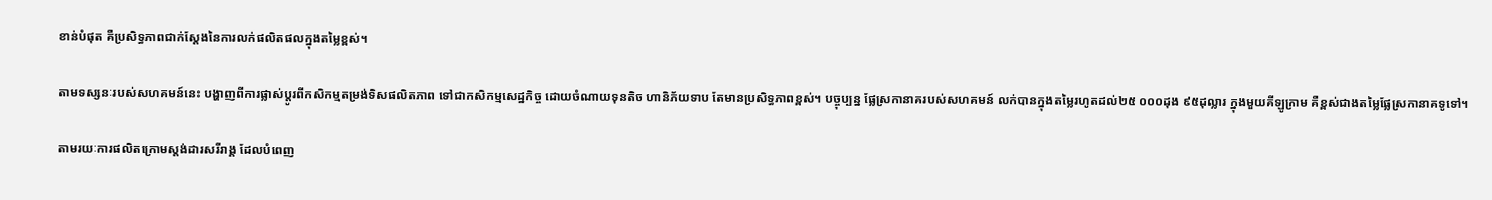ខាន់បំផុត គឺប្រសិទ្ធភាពជាក់ស្តែងនៃការលក់ផលិតផលក្នុងតម្លៃខ្ពស់។

តាមទស្សនៈរបស់សហគមន៍នេះ បង្ហាញពីការផ្លាស់ប្តូរពីកសិកម្មតម្រង់ទិសផលិតភាព ទៅជាកសិកម្មសេដ្ឋកិច្ច ដោយចំណាយទុនតិច ហានិភ័យទាប តែមានប្រសិទ្ធភាពខ្ពស់។ បច្ចុប្បន្ន ផ្លែស្រកានាគរបស់សហគមន៍ លក់បានក្នុងតម្លៃរហូតដល់២៥ ០០០ដុង ៩៥ដុល្លារ ក្នុងមួយគីឡូក្រាម គឺខ្ពស់ជាងតម្លៃផ្លែស្រកានាគទូទៅ។

តាមរយៈការផលិតក្រោមស្តង់ដារសរីរាង្គ ដែលបំពេញ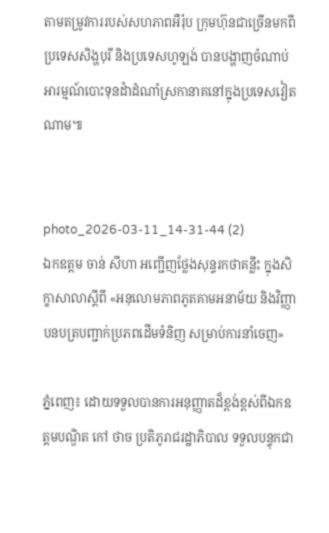តាមតម្រូវការរបស់សហភាពអឺរ៉ុប ក្រុមហ៊ុនជាច្រើនមកពីប្រទេសសិង្ហបុរី និងប្រទេសហូឡង់ បានបង្ហាញចំណាប់អារម្មណ៍បោះទុនដំាដំណាំស្រកានាគនៅក្នុងប្រទេសវៀតណាម៕


photo_2026-03-11_14-31-44 (2)
ឯកឧត្តម ចាន់ សីហា អញ្ជើញថ្លែងសុន្ទរកថាគន្លឹះ ក្នុងសិក្ខាសាលាស្តីពី «អនុលោមភាពភូតគាមអនាម័យ និងវិញ្ញាបនបត្របញ្ជាក់ប្រភពដើមទំនិញ សម្រាប់ការនាំចេញ»

ភ្នំពេញ៖ ដោយទទួលបានការអនុញ្ញាតដ៏ខ្ពង់ខ្ពស់ពីឯកឧត្តមបណ្ឌិត កៅ ថាច ប្រតិភូរាជរដ្ឋាភិបាល ទទួលបន្ទុកជា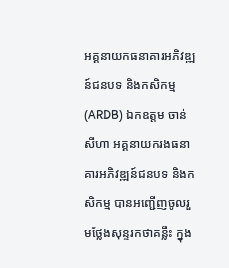អគ្គនាយកធនាគារអភិវឌ្ឍន៍ជនបទ និងកសិកម្ម (ARDB) ឯកឧត្តម ចាន់ សីហា អគ្គនាយករងធនាគារអភិវឌ្ឍន៍ជនបទ និងកសិកម្ម បានអញ្ជើញចូលរួមថ្លែងសុន្ទរកថាគន្លឹះ ក្នុង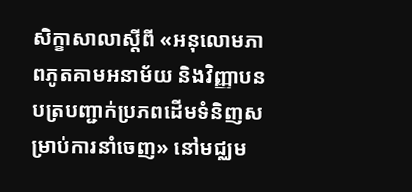សិក្ខាសាលាស្តីពី «អនុលោមភាពភូតគាមអនាម័យ និងវិញ្ញាបនបត្របញ្ជាក់ប្រភពដើមទំនិញសម្រាប់ការនាំចេញ» នៅមជ្ឈម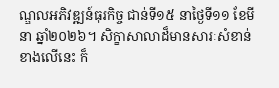ណ្ឌលអភិវឌ្ឍន៍ធុរកិច្ច ជាន់ទី១៥ នាថ្ងៃទី១១ ខែមីនា ឆ្នាំ២០២៦។ សិក្ខាសាលាដ៏មានសារៈសំខាន់ខាងលើនេះ ក៏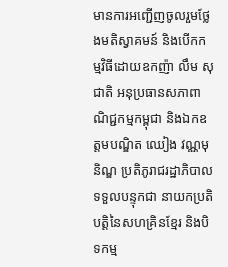មានការអញ្ជើញចូលរួមថ្លែងមតិស្វាគមន៍ និងបើកកម្មវិធីដោយឧកញ៉ា លឹម សុជាតិ អនុប្រធានសភាពាណិជ្ជកម្មកម្ពុជា និងឯកឧត្តមបណ្ឌិត ឈៀង វណ្ណមុនិណ្ឌ ប្រតិភូរាជរដ្ឋាភិបាលទទួលបន្ទុកជា នាយកប្រតិបត្ដិនៃសហគ្រិនខ្មែរ និងបិទកម្ម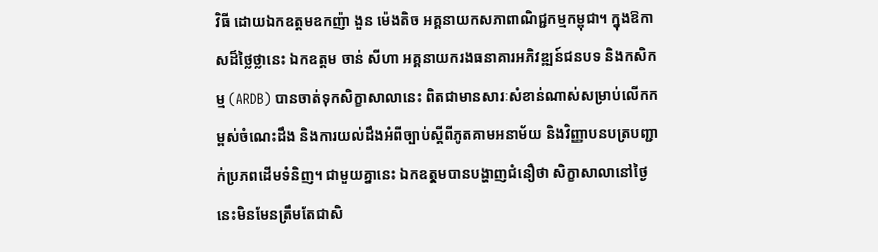វិធី ដោយឯកឧត្តមឧកញ៉ា ងួន ម៉េងតិច អគ្គនាយកសភាពាណិជ្ជកម្មកម្ពុជា។ ក្នុងឱកាសដ៏ថ្លៃថ្លានេះ ឯកឧត្តម ចាន់ សីហា អគ្គនាយករងធនាគារអភិវឌ្ឍន៍ជនបទ និងកសិកម្ម (ARDB) បានចាត់ទុកសិក្ខាសាលានេះ ពិតជាមានសារៈសំខាន់ណាស់សម្រាប់លើកកម្ពស់ចំណេះដឹង និងការយល់ដឹងអំពីច្បាប់ស្តីពីភូតគាមអនាម័យ និងវិញ្ញាបនបត្របញ្ជាក់ប្រភពដើមទំនិញ។ ជាមួយគ្នានេះ ឯកឧតុ្តមបានបង្ហាញជំនឿថា សិក្ខាសាលានៅថ្ងៃនេះមិនមែនត្រឹមតែជាសិ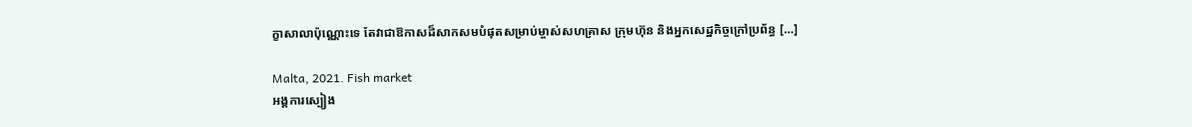ក្ខាសាលាប៉ុណ្ណោះទេ តែវាជាឱកាសដ៏សាកសមបំផុតសម្រាប់ម្ចាស់សហគ្រាស ក្រុមហ៊ុន និងអ្នកសេដ្ឋកិច្ចក្រៅប្រព័ន្ធ […]

Malta, 2021. Fish market
អង្គការស្បៀង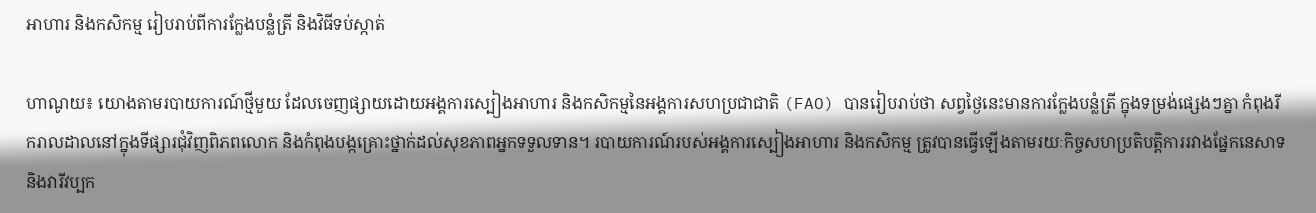អាហារ និងកសិកម្ម រៀបរាប់ពីការក្លែងបន្លំត្រី និងវិធីទប់ស្កាត់

ហាណូយ៖ យោងតាមរបាយការណ៍ថ្មីមួយ ដែលចេញផ្សាយដោយអង្គការស្បៀងអាហារ និងកសិកម្មនៃអង្គការសហប្រជាជាតិ (FAO) បានរៀបរាប់ថា សព្វថ្ងៃនេះមានការក្លែងបន្លំត្រី ក្នុងទម្រង់ផ្សេងៗគ្នា កំពុងរីករាលដាលនៅក្នុងទីផ្សារជុំវិញពិភពលោក និងកំពុងបង្កគ្រោះថ្នាក់ដល់សុខភាពអ្នកទទួលទាន។ របាយការណ៍របស់អង្គការស្បៀងអាហារ និងកសិកម្ម ត្រូវបានធ្វើឡើងតាមរយៈកិច្ចសហប្រតិបត្តិការរវាងផ្នែកនេសាទ និងវារីវប្បក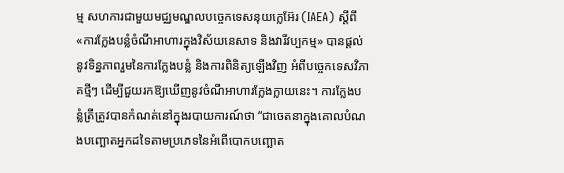ម្ម សហការជាមួយមជ្ឈមណ្ឌលបច្ចេកទេសនុយក្លេអ៊ែរ (IAEA) ស្តីពី «ការក្លែងបន្លំចំណីអាហារក្នុងវិស័យនេសាទ និងវារីវប្បកម្ម» បានផ្តល់នូវទិន្នភាពរួមនៃការក្លែងបន្លំ និងការពិនិត្យឡើងវិញ អំពីបច្ចេកទេសវិភាគថ្មីៗ ដើម្បីជួយរកឱ្យឃើញនូវចំណីអាហារក្លែងក្លាយនេះ។ ការក្លែងបន្លំត្រីត្រូវបានកំណត់នៅក្នុងរបាយការណ៍ថា “ជាចេតនាក្នុងគោលបំណងបញ្ឆោតអ្នកដទៃតាមប្រភេទនៃអំពើបោកបញ្ឆោត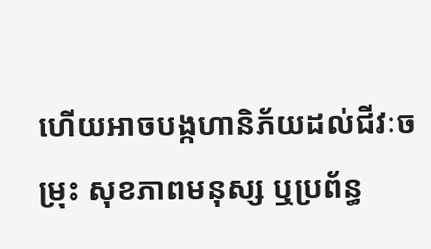ហើយអាចបង្កហានិភ័យដល់ជីវៈចម្រុះ សុខភាពមនុស្ស ឬប្រព័ន្ធ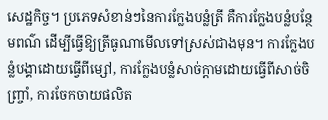សេដ្ឋកិច្ច។ ប្រភេទសំខាន់ៗនៃការក្លែងបន្លំត្រី គឺការក្លែងបន្លំបន្ថែមពណ៌ ដើម្បីធ្វើឱ្យត្រីធូណាមើលទៅស្រស់ជាងមុន។ ការក្លែងបន្លំបង្គាដោយធ្វើពីម្សៅ, ការក្លែងបន្លំសាច់ក្តាមដោយធ្វើពីសាច់ចិញ្ច្រាំ, ការចែកចាយផលិត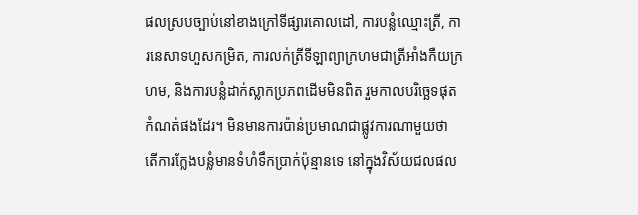ផលស្របច្បាប់នៅខាងក្រៅទីផ្សារគោលដៅ, ការបន្លំឈ្មោះត្រី, ការនេសាទហួសកម្រិត, ការលក់ត្រីទីឡាព្យាក្រហមជាត្រីអាំងកឺយក្រហម, និងការបន្លំដាក់ស្លាកប្រភពដើមមិនពិត រួមកាលបរិច្ឆេទផុតកំណត់ផងដែរ។ មិនមានការប៉ាន់ប្រមាណជាផ្លូវការណាមួយថា តើការក្លែងបន្លំមានទំហំទឹកប្រាក់ប៉ុន្មានទេ នៅក្នុងវិស័យជលផល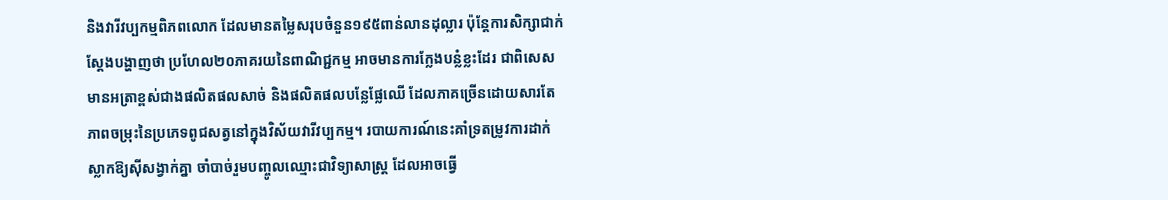និងវារីវប្បកម្មពិភពលោក ដែលមានតម្លៃសរុបចំនួន១៩៥ពាន់លានដុល្លារ ប៉ុន្តែការសិក្សាជាក់ស្តែងបង្ហាញថា ប្រហែល២០ភាគរយនៃពាណិជ្ជកម្ម អាចមានការក្លែងបន្លំខ្លះដែរ ជាពិសេសមានអត្រាខ្ពស់ជាងផលិតផលសាច់ និងផលិតផលបន្លែផ្លែឈើ ដែលភាគច្រើនដោយសារតែភាពចម្រុះនៃប្រភេទពូជសត្វនៅក្នុងវិស័យវារីវប្បកម្ម។ របាយការណ៍នេះគាំទ្រតម្រូវការដាក់ស្លាកឱ្យស៊ីសង្វាក់គ្នា ចាំបាច់រួមបញ្ចូលឈ្មោះជាវិទ្យាសាស្ត្រ ដែលអាចធ្វើ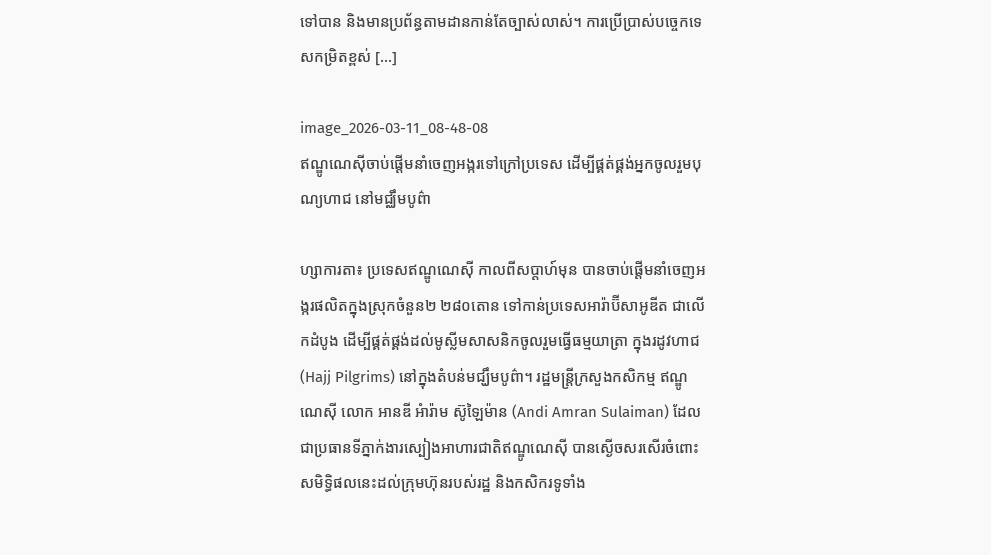ទៅបាន និងមានប្រព័ន្ធតាមដានកាន់តែច្បាស់លាស់។ ការប្រើប្រាស់បច្ចេកទេសកម្រិតខ្ពស់ […]

image_2026-03-11_08-48-08
ឥណ្ឌូណេស៊ីចាប់ផ្តើមនាំចេញអង្ករទៅក្រៅប្រទេស ដើម្បីផ្គត់ផ្គង់អ្នកចូលរួមបុណ្យហាជ នៅមជ្ឈឹមបូព៌ា

ហ្សាការតា៖ ប្រទេសឥណ្ឌូណេស៊ី កាលពីសប្តាហ៍មុន បានចាប់ផ្តើមនាំចេញអង្ករផលិតក្នុងស្រុកចំនួន២ ២៨០តោន ទៅកាន់ប្រទេសអារ៉ាប៊ីសាអូឌីត ជាលើកដំបូង ដើម្បីផ្គត់ផ្គង់ដល់មូស្លីមសាសនិកចូលរួមធ្វើធម្មយាត្រា ក្នុងរដូវហាជ (Hajj Pilgrims) នៅក្នុងតំបន់មជ្ឃឹមបូព៌ា។ រដ្ឋមន្ត្រីក្រសួងកសិកម្ម ឥណ្ឌូណេស៊ី លោក អានឌី អំារ៉ាម ស៊ូឡៃម៉ាន (Andi Amran Sulaiman) ដែលជាប្រធានទីភ្នាក់ងារស្បៀងអាហារជាតិឥណ្ឌូណេស៊ី បានស្ងើចសរសើរចំពោះសមិទ្ធិផលនេះដល់ក្រុមហ៊ុនរបស់រដ្ឋ និងកសិករទូទាំង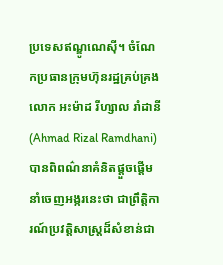ប្រទេសឥណ្ឌូណេស៊ី។ ចំណែកប្រធានក្រុមហ៊ុនរដ្ឋគ្រប់គ្រង លោក អះម៉ាដ រីហ្សាល រាំដានី (Ahmad Rizal Ramdhani) បានពិពណ៌នាគំនិតផ្តួចផ្តើមនាំចេញអង្ករនេះថា ជាព្រឹត្តិការណ៍ប្រវត្តិសាស្ត្រដ៏សំខាន់ជា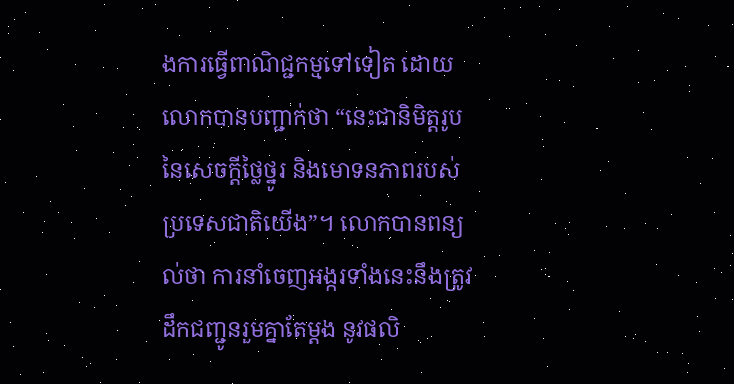ងការធ្វើពាណិជ្ជកម្មទៅទៀត ដោយលោកបានបញ្ជាក់ថា “នេះជានិមិត្តរូបនៃសេចក្តីថ្លៃថ្នូរ និងមោទនភាពរបស់ប្រទេសជាតិយើង”។ លោកបានពន្យល់ថា ការនាំចេញអង្ករទាំងនេះនឹងត្រូវដឹកជញ្ជូនរួមគ្នាតែម្តង នូវផលិ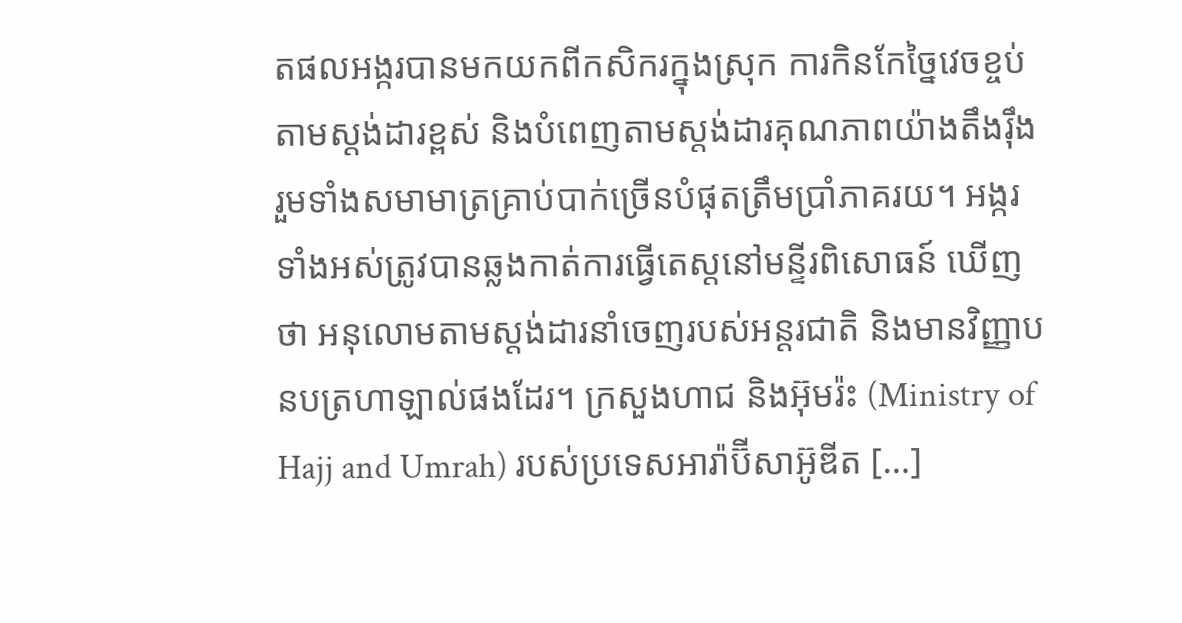តផលអង្ករបានមកយកពីកសិករក្នុងស្រុក ការកិនកែច្នៃវេចខ្ចប់តាមស្តង់ដារខ្ពស់ និងបំពេញតាមស្តង់ដារគុណភាពយ៉ាងតឹងរ៉ឹង រួមទាំងសមាមាត្រគ្រាប់បាក់ច្រើនបំផុតត្រឹមប្រាំភាគរយ។ អង្ករទាំងអស់ត្រូវបានឆ្លងកាត់ការធ្វើតេស្តនៅមន្ទីរពិសោធន៍ ឃើញថា អនុលោមតាមស្តង់ដារនាំចេញរបស់អន្តរជាតិ និងមានវិញ្ញាបនបត្រហាឡាល់ផងដែរ។ ក្រសួងហាជ និងអ៊ុមរ៉ះ (Ministry of Hajj and Umrah) របស់ប្រទេសអារ៉ាប៊ីសាអ៊ូឌីត […]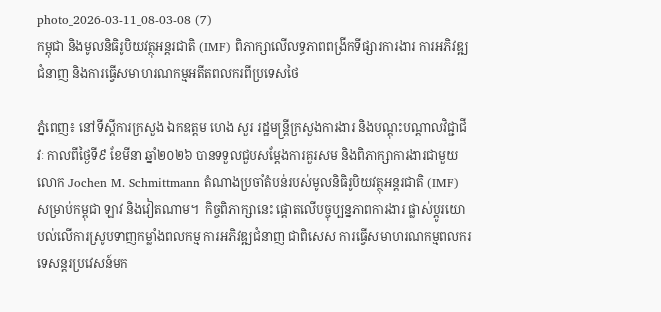photo_2026-03-11_08-03-08 (7)
កម្ពុជា និងមូលនិធិរូបិយវត្ថុអន្តរជាតិ (IMF) ពិភាក្សាលើលទ្ធភាពពង្រីកទីផ្សារការងារ ការអភិវឌ្ឍជំនាញ និងការធ្វើសមាហរណកម្មអតីតពលករពីប្រទេសថៃ

ភ្នំពេញ៖ នៅទីស្តីការក្រសួង ឯកឧត្ដម ហេង សួរ រដ្ឋមន្ត្រីក្រសួងការងារ និងបណ្ដុះបណ្ដាលវិជ្ជាជីវៈ កាលពីថ្ងៃទី៩ ខែមីនា ឆ្នាំ២០២៦ បានទទួលជួបសម្តែងការគួរសម និងពិភាក្សាការងារជាមួយលោក Jochen M. Schmittmann តំណាងប្រចាំតំបន់របស់មូលនិធិរូបិយវត្ថុអន្តរជាតិ (IMF) សម្រាប់កម្ពុជា ឡាវ និងវៀតណាម។  កិច្ចពិភាក្សានេះ ផ្តោតលើបច្ចុប្បន្នភាពការងារ ផ្លាស់ប្តូរយោបល់លើការស្រូបទាញកម្លាំងពលកម្ម ការអភិវឌ្ឍជំនាញ ជាពិសេស ការធ្វើសមាហរណកម្មពលករទេសន្តរប្រវេសន៍មក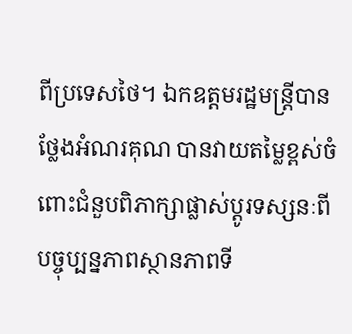ពីប្រទេសថៃ។ ឯកឧត្ដមរដ្ឋមន្ត្រីបានថ្លែងអំណរគុណ បានវាយតម្លៃខ្ពស់ចំពោះជំនួបពិភាក្សាផ្លាស់ប្តូរទស្សនៈពីបច្ចុប្បន្នភាពស្ថានភាពទី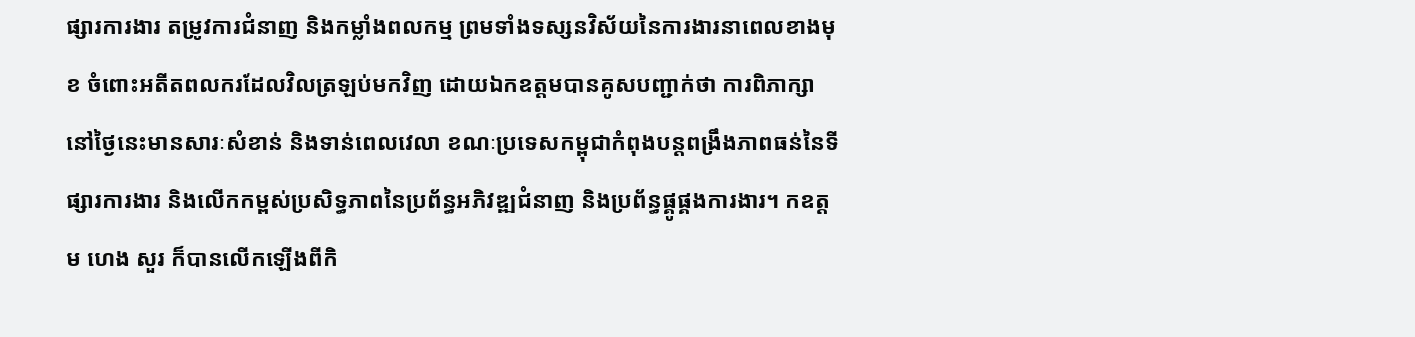ផ្សារការងារ តម្រូវការជំនាញ និងកម្លាំងពលកម្ម ព្រមទាំងទស្សនវិស័យនៃការងារនាពេលខាងមុខ ចំពោះអតីតពលករដែលវិលត្រឡប់មកវិញ ដោយឯកឧត្តមបានគូសបញ្ជាក់ថា ការពិភាក្សានៅថ្ងៃនេះមានសារៈសំខាន់ និងទាន់ពេលវេលា ខណៈប្រទេសកម្ពុជាកំពុងបន្តពង្រឹងភាពធន់នៃទីផ្សារការងារ និងលើកកម្ពស់ប្រសិទ្ធភាពនៃប្រព័ន្ធអភិវឌ្ឍជំនាញ និងប្រព័ន្ធផ្គូផ្គងការងារ។ កឧត្ដម ហេង សួរ ក៏បានលើកឡើងពីកិ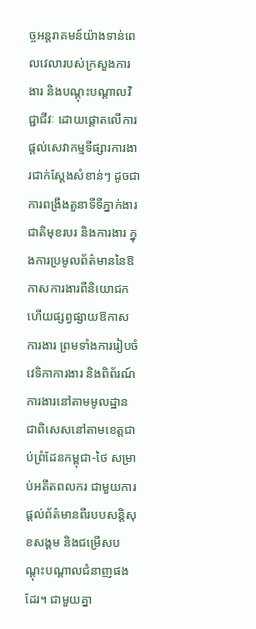ច្ចអន្តរាគមន៍យ៉ាងទាន់ពេលវេលារបស់ក្រសួងការងារ និងបណ្តុះបណ្តាលវិជ្ជាជីវៈ ដោយផ្តោតលើការផ្តល់សេវាកម្មទីផ្សារការងារជាក់ស្តែងសំខាន់ៗ ដូចជាការពង្រឹងតួនាទីទីភ្នាក់ងារជាតិមុខរបរ និងការងារ ក្នុងការប្រមូលព័ត៌មាននៃឱកាសការងារពីនិយោជក ហើយផ្សព្វផ្សាយឱកាសការងារ ព្រមទាំងការរៀបចំវេទិកាការងារ និងពិព័រណ៍ការងារនៅតាមមូលដ្ឋាន ជាពិសេសនៅតាមខេត្តជាប់ព្រំដែនកម្ពុជា-ថៃ សម្រាប់អតីតពលករ ជាមួយការផ្តល់ព័ត៌មានពីរបបសន្តិសុខសង្គម និងជម្រើសបណ្តុះបណ្តាលជំនាញផងដែរ។ ជាមួយគ្នា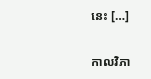នេះ […]

កាលវិភា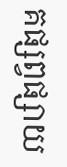គផ្សព្វផ្សាយ